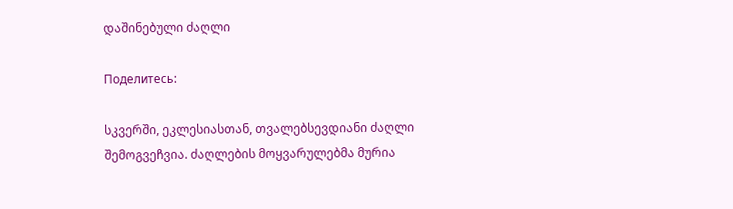დაშინებული ძაღლი

Поделитесь:

სკვერში, ეკლესიასთან, თვალებსევდიანი ძაღლი შემოგვეჩვია. ძაღლების მოყვარულებმა მურია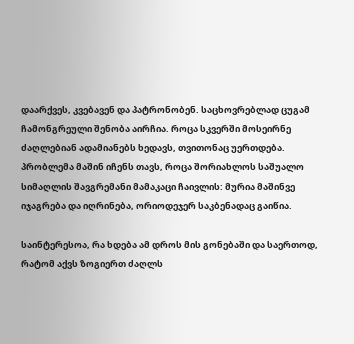დაარქვეს, კვებავენ და პატრონობენ. საცხოვრებლად ცუგამ ჩამონგრეული შენობა აირჩია. როცა სკვერში მოსეირნე ძაღლებიან ადამიანებს ხედავს, თვითონაც უერთდება. პრობლემა მაშინ იჩენს თავს, როცა შორიახლოს საშუალო სიმაღლის შავგრემანი მამაკაცი ჩაივლის: მურია მაშინვე იჯაგრება და იღრინება, ორიოდეჯერ საკბენადაც გაიწია.

საინტერესოა, რა ხდება ამ დროს მის გონებაში და საერთოდ, რატომ აქვს ზოგიერთ ძაღლს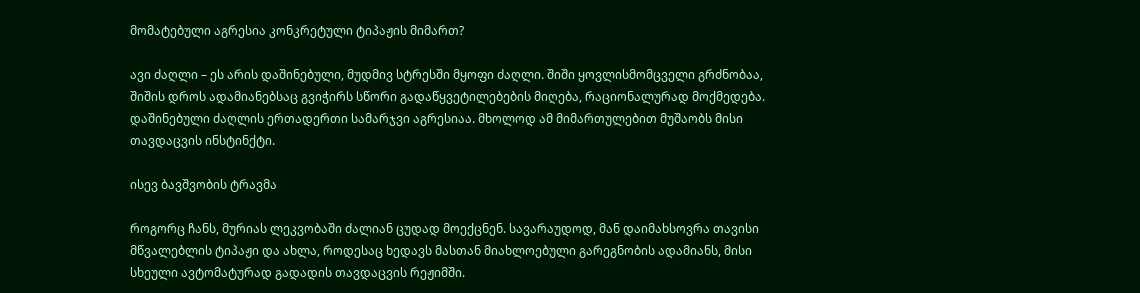მომატებული აგრესია კონკრეტული ტიპაჟის მიმართ?

ავი ძაღლი – ეს არის დაშინებული, მუდმივ სტრესში მყოფი ძაღლი. შიში ყოვლისმომცველი გრძნობაა, შიშის დროს ადამიანებსაც გვიჭირს სწორი გადაწყვეტილებების მიღება, რაციონალურად მოქმედება. დაშინებული ძაღლის ერთადერთი სამარჯვი აგრესიაა. მხოლოდ ამ მიმართულებით მუშაობს მისი თავდაცვის ინსტინქტი.

ისევ ბავშვობის ტრავმა

როგორც ჩანს, მურიას ლეკვობაში ძალიან ცუდად მოექცნენ. სავარაუდოდ, მან დაიმახსოვრა თავისი მწვალებლის ტიპაჟი და ახლა, როდესაც ხედავს მასთან მიახლოებული გარეგნობის ადამიანს, მისი სხეული ავტომატურად გადადის თავდაცვის რეჟიმში.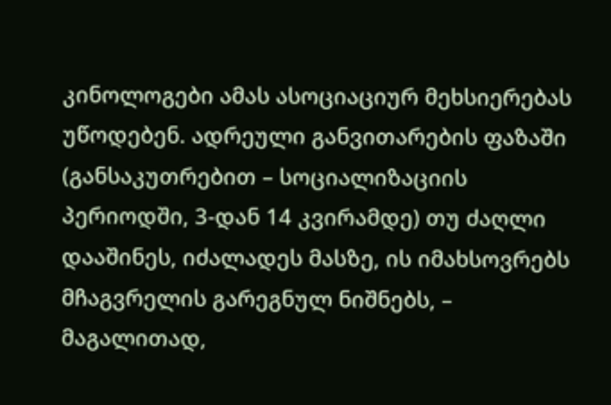კინოლოგები ამას ასოციაციურ მეხსიერებას უწოდებენ. ადრეული განვითარების ფაზაში (განსაკუთრებით – სოციალიზაციის პერიოდში, 3-დან 14 კვირამდე) თუ ძაღლი დააშინეს, იძალადეს მასზე, ის იმახსოვრებს მჩაგვრელის გარეგნულ ნიშნებს, – მაგალითად,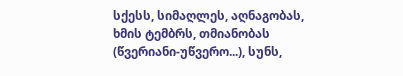სქესს, სიმაღლეს, აღნაგობას, ხმის ტემბრს, თმიანობას (წვერიანი-უწვერო...), სუნს,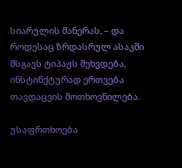სიარულის მანერას, – და როდესაც ზრდასრულ ასაკში მსგავს ტიპაჟს შეხვდება, ინსტინქტურად ერთვება თავდაცვის მოთხოვნილება.

უსაფრთხოება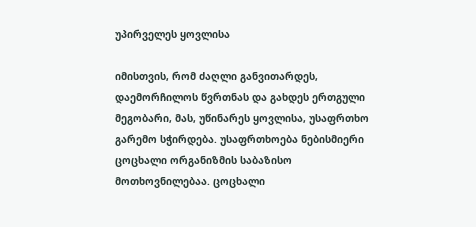უპირველეს ყოვლისა

იმისთვის, რომ ძაღლი განვითარდეს, დაემორჩილოს წვრთნას და გახდეს ერთგული მეგობარი, მას, უწინარეს ყოვლისა, უსაფრთხო გარემო სჭირდება. უსაფრთხოება ნებისმიერი ცოცხალი ორგანიზმის საბაზისო მოთხოვნილებაა. ცოცხალი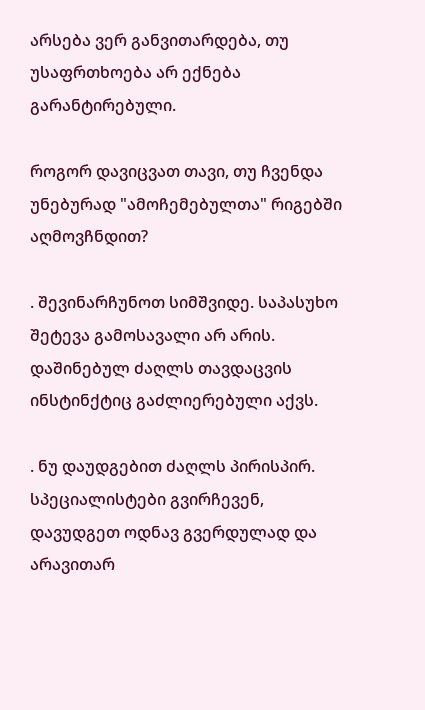არსება ვერ განვითარდება, თუ უსაფრთხოება არ ექნება გარანტირებული.

როგორ დავიცვათ თავი, თუ ჩვენდა უნებურად "ამოჩემებულთა" რიგებში აღმოვჩნდით?

. შევინარჩუნოთ სიმშვიდე. საპასუხო შეტევა გამოსავალი არ არის. დაშინებულ ძაღლს თავდაცვის ინსტინქტიც გაძლიერებული აქვს.

. ნუ დაუდგებით ძაღლს პირისპირ. სპეციალისტები გვირჩევენ, დავუდგეთ ოდნავ გვერდულად და არავითარ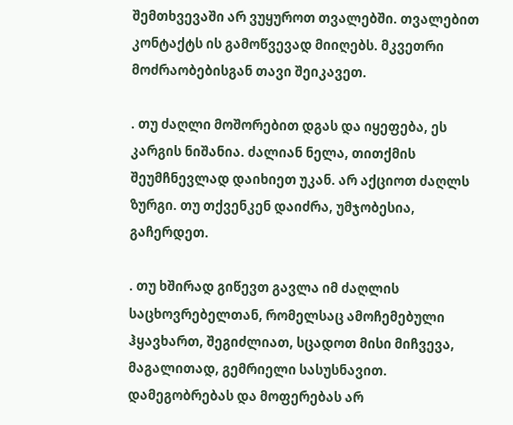შემთხვევაში არ ვუყუროთ თვალებში. თვალებით კონტაქტს ის გამოწვევად მიიღებს. მკვეთრი მოძრაობებისგან თავი შეიკავეთ.

. თუ ძაღლი მოშორებით დგას და იყეფება, ეს კარგის ნიშანია. ძალიან ნელა, თითქმის შეუმჩნევლად დაიხიეთ უკან. არ აქციოთ ძაღლს ზურგი. თუ თქვენკენ დაიძრა, უმჯობესია, გაჩერდეთ.

. თუ ხშირად გიწევთ გავლა იმ ძაღლის საცხოვრებელთან, რომელსაც ამოჩემებული ჰყავხართ, შეგიძლიათ, სცადოთ მისი მიჩვევა, მაგალითად, გემრიელი სასუსნავით. დამეგობრებას და მოფერებას არ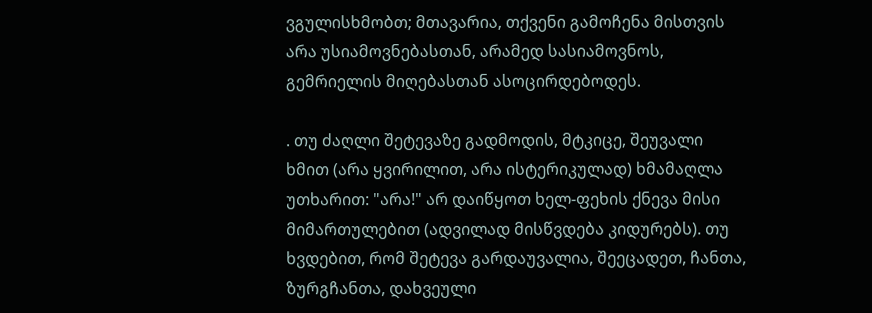ვგულისხმობთ; მთავარია, თქვენი გამოჩენა მისთვის არა უსიამოვნებასთან, არამედ სასიამოვნოს, გემრიელის მიღებასთან ასოცირდებოდეს.

. თუ ძაღლი შეტევაზე გადმოდის, მტკიცე, შეუვალი ხმით (არა ყვირილით, არა ისტერიკულად) ხმამაღლა უთხარით: "არა!" არ დაიწყოთ ხელ-ფეხის ქნევა მისი მიმართულებით (ადვილად მისწვდება კიდურებს). თუ ხვდებით, რომ შეტევა გარდაუვალია, შეეცადეთ, ჩანთა, ზურგჩანთა, დახვეული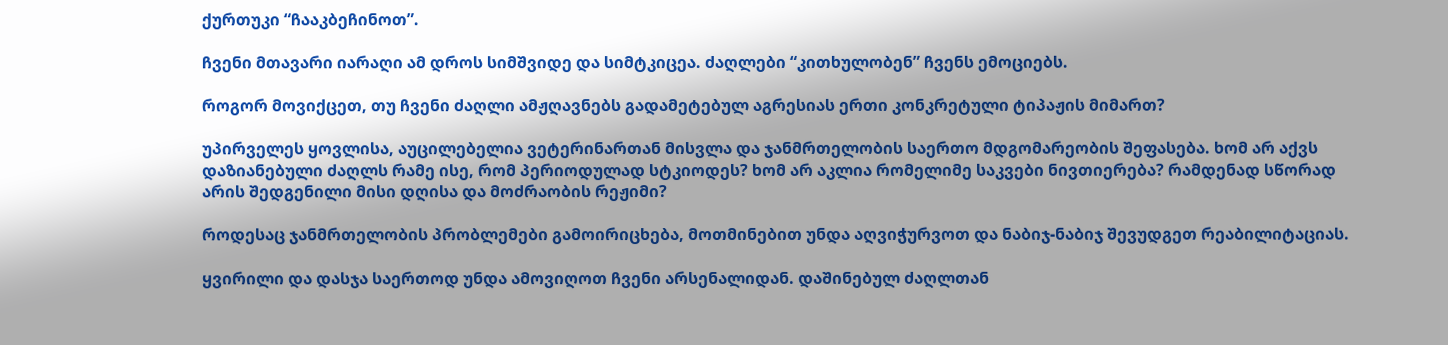ქურთუკი “ჩააკბეჩინოთ”.

ჩვენი მთავარი იარაღი ამ დროს სიმშვიდე და სიმტკიცეა. ძაღლები “კითხულობენ” ჩვენს ემოციებს.

როგორ მოვიქცეთ, თუ ჩვენი ძაღლი ამჟღავნებს გადამეტებულ აგრესიას ერთი კონკრეტული ტიპაჟის მიმართ?

უპირველეს ყოვლისა, აუცილებელია ვეტერინართან მისვლა და ჯანმრთელობის საერთო მდგომარეობის შეფასება. ხომ არ აქვს დაზიანებული ძაღლს რამე ისე, რომ პერიოდულად სტკიოდეს? ხომ არ აკლია რომელიმე საკვები ნივთიერება? რამდენად სწორად არის შედგენილი მისი დღისა და მოძრაობის რეჟიმი?

როდესაც ჯანმრთელობის პრობლემები გამოირიცხება, მოთმინებით უნდა აღვიჭურვოთ და ნაბიჯ-ნაბიჯ შევუდგეთ რეაბილიტაციას.

ყვირილი და დასჯა საერთოდ უნდა ამოვიღოთ ჩვენი არსენალიდან. დაშინებულ ძაღლთან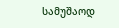სამუშაოდ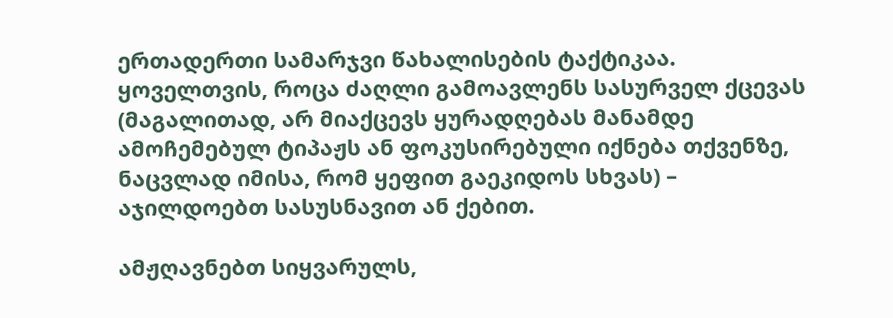ერთადერთი სამარჯვი წახალისების ტაქტიკაა. ყოველთვის, როცა ძაღლი გამოავლენს სასურველ ქცევას (მაგალითად, არ მიაქცევს ყურადღებას მანამდე ამოჩემებულ ტიპაჟს ან ფოკუსირებული იქნება თქვენზე, ნაცვლად იმისა, რომ ყეფით გაეკიდოს სხვას) – აჯილდოებთ სასუსნავით ან ქებით.

ამჟღავნებთ სიყვარულს,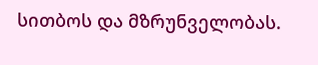სითბოს და მზრუნველობას.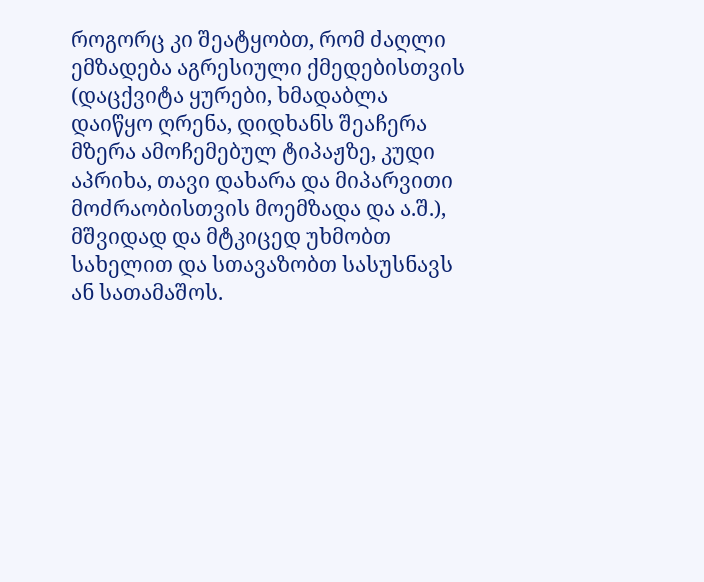როგორც კი შეატყობთ, რომ ძაღლი ემზადება აგრესიული ქმედებისთვის (დაცქვიტა ყურები, ხმადაბლა დაიწყო ღრენა, დიდხანს შეაჩერა მზერა ამოჩემებულ ტიპაჟზე, კუდი აპრიხა, თავი დახარა და მიპარვითი მოძრაობისთვის მოემზადა და ა.შ.), მშვიდად და მტკიცედ უხმობთ სახელით და სთავაზობთ სასუსნავს ან სათამაშოს.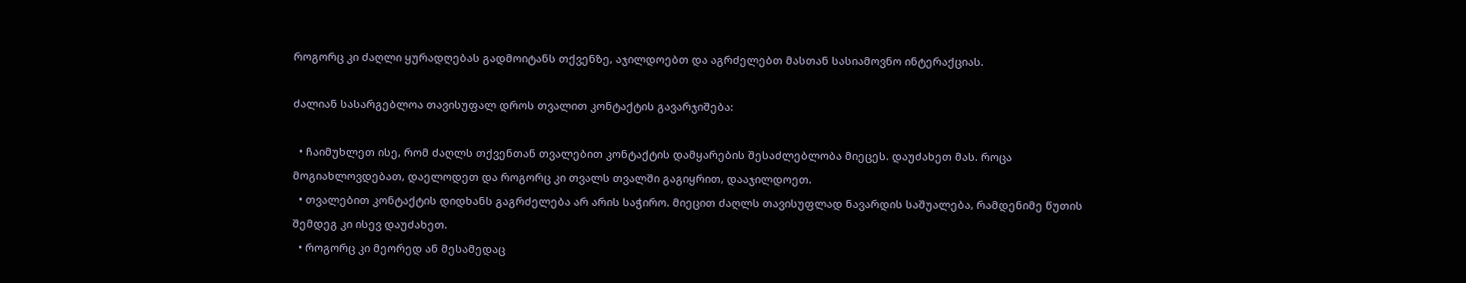როგორც კი ძაღლი ყურადღებას გადმოიტანს თქვენზე, აჯილდოებთ და აგრძელებთ მასთან სასიამოვნო ინტერაქციას.

ძალიან სასარგებლოა თავისუფალ დროს თვალით კონტაქტის გავარჯიშება:

  • ჩაიმუხლეთ ისე, რომ ძაღლს თქვენთან თვალებით კონტაქტის დამყარების შესაძლებლობა მიეცეს. დაუძახეთ მას. როცა მოგიახლოვდებათ, დაელოდეთ და როგორც კი თვალს თვალში გაგიყრით, დააჯილდოეთ.
  • თვალებით კონტაქტის დიდხანს გაგრძელება არ არის საჭირო. მიეცით ძაღლს თავისუფლად ნავარდის საშუალება, რამდენიმე წუთის შემდეგ კი ისევ დაუძახეთ.
  • როგორც კი მეორედ ან მესამედაც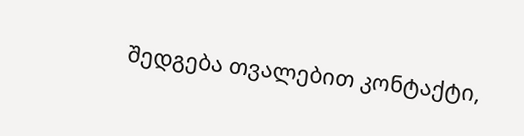შედგება თვალებით კონტაქტი,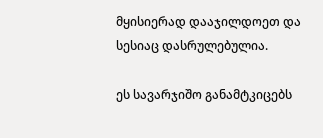მყისიერად დააჯილდოეთ და სესიაც დასრულებულია.

ეს სავარჯიშო განამტკიცებს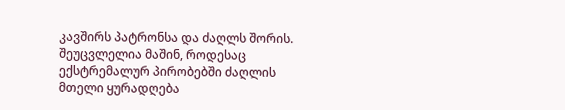კავშირს პატრონსა და ძაღლს შორის. შეუცვლელია მაშინ, როდესაც ექსტრემალურ პირობებში ძაღლის მთელი ყურადღება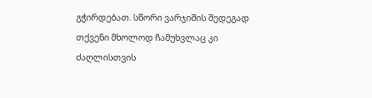გჭირდებათ. სწორი ვარჯიშის შედეგად თქვენი მხოლოდ ჩამუხვლაც კი ძაღლისთვის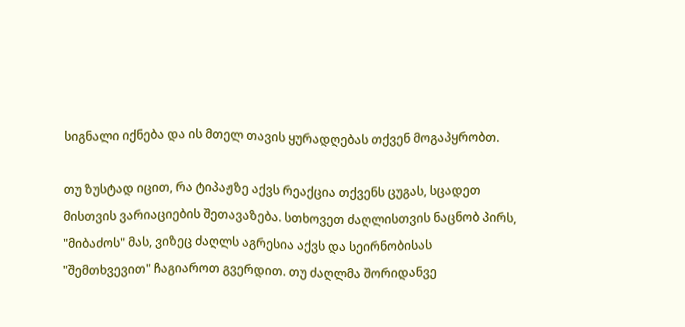სიგნალი იქნება და ის მთელ თავის ყურადღებას თქვენ მოგაპყრობთ.

თუ ზუსტად იცით, რა ტიპაჟზე აქვს რეაქცია თქვენს ცუგას, სცადეთ მისთვის ვარიაციების შეთავაზება. სთხოვეთ ძაღლისთვის ნაცნობ პირს, "მიბაძოს" მას, ვიზეც ძაღლს აგრესია აქვს და სეირნობისას "შემთხვევით" ჩაგიაროთ გვერდით. თუ ძაღლმა შორიდანვე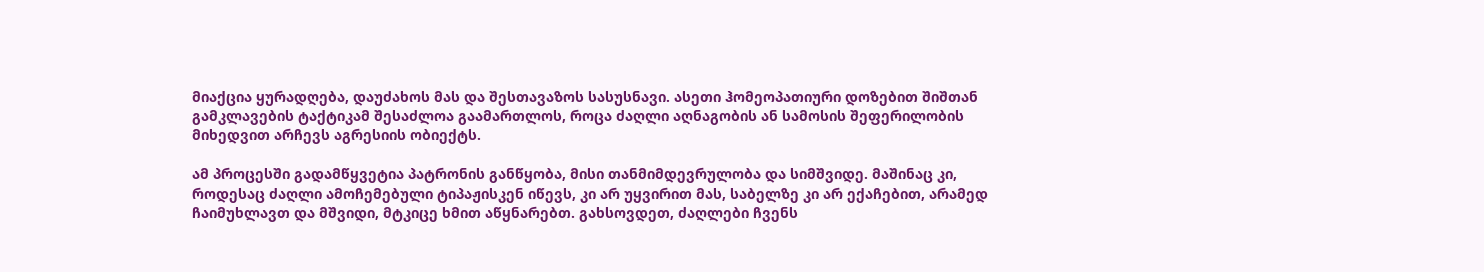მიაქცია ყურადღება, დაუძახოს მას და შესთავაზოს სასუსნავი. ასეთი ჰომეოპათიური დოზებით შიშთან გამკლავების ტაქტიკამ შესაძლოა გაამართლოს, როცა ძაღლი აღნაგობის ან სამოსის შეფერილობის მიხედვით არჩევს აგრესიის ობიექტს.

ამ პროცესში გადამწყვეტია პატრონის განწყობა, მისი თანმიმდევრულობა და სიმშვიდე. მაშინაც კი, როდესაც ძაღლი ამოჩემებული ტიპაჟისკენ იწევს, კი არ უყვირით მას, საბელზე კი არ ექაჩებით, არამედ ჩაიმუხლავთ და მშვიდი, მტკიცე ხმით აწყნარებთ. გახსოვდეთ, ძაღლები ჩვენს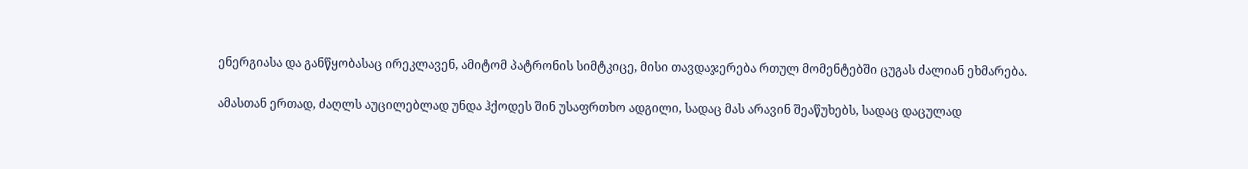ენერგიასა და განწყობასაც ირეკლავენ, ამიტომ პატრონის სიმტკიცე, მისი თავდაჯერება რთულ მომენტებში ცუგას ძალიან ეხმარება.

ამასთან ერთად, ძაღლს აუცილებლად უნდა ჰქოდეს შინ უსაფრთხო ადგილი, სადაც მას არავინ შეაწუხებს, სადაც დაცულად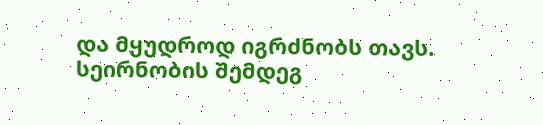და მყუდროდ იგრძნობს თავს. სეირნობის შემდეგ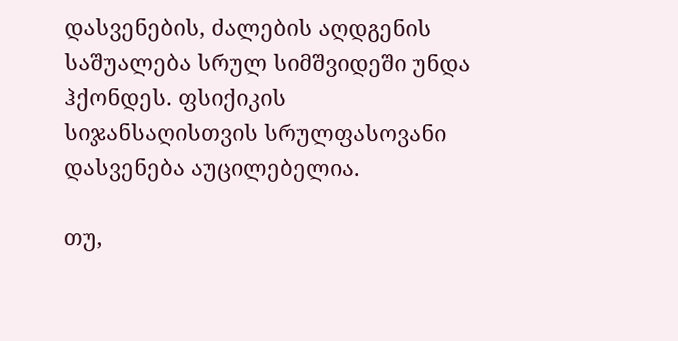დასვენების, ძალების აღდგენის საშუალება სრულ სიმშვიდეში უნდა ჰქონდეს. ფსიქიკის სიჯანსაღისთვის სრულფასოვანი დასვენება აუცილებელია.

თუ,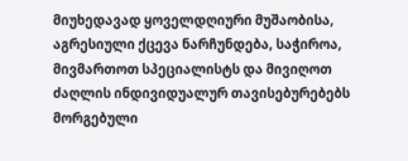მიუხედავად ყოველდღიური მუშაობისა, აგრესიული ქცევა ნარჩუნდება, საჭიროა, მივმართოთ სპეციალისტს და მივიღოთ ძაღლის ინდივიდუალურ თავისებურებებს მორგებული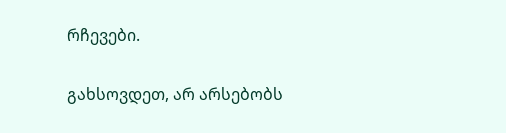რჩევები.

გახსოვდეთ, არ არსებობს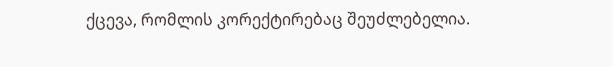ქცევა, რომლის კორექტირებაც შეუძლებელია.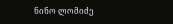ნინო ლომიძე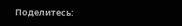Поделитесь: